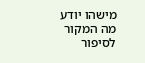מישהו יודע מה המקור לסיפור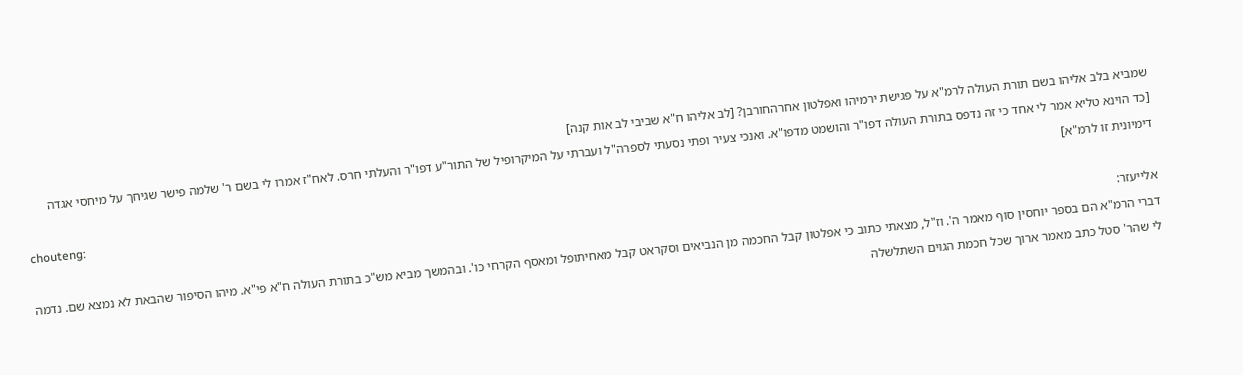שמביא בלב אליהו בשם תורת העולה לרמ"א על פגישת ירמיהו ואפלטון אחרהחורבן? [לב אליהו ח"א שביבי לב אות קנה]
[כד הוינא טליא אמר לי אחד כי זה נדפס בתורת העולה דפו"ר והושמט מדפו"א. ואנכי צעיר ופתי נסעתי לספרה"ל ועברתי על המיקרופיל של התור"ע דפו"ר והעלתי חרס. לאח"ז אמרו לי בשם ר' שלמה פישר שגיחך על מיחסי אגדה דימיונית זו לרמ"א]
chouteng:
אלייעזר:
דברי הרמ"א הם בספר יוחסין סוף מאמר ה'. וז"ל, מצאתי כתוב כי אפלטון קבל החכמה מן הנביאים וסקראט קבל מאחיתופל ומאסף הקרחי כו'. ובהמשך מביא מש"כ בתורת העולה ח"א פי"א. מיהו הסיפור שהבאת לא נמצא שם. נדמה לי שהר' סטל כתב מאמר ארוך שכל חכמת הגוים השתלשלה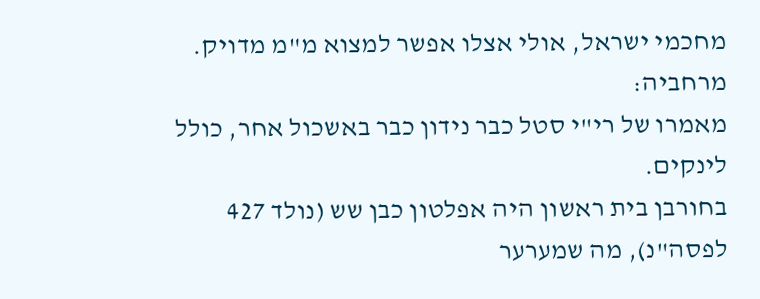מחכמי ישראל, אולי אצלו אפשר למצוא מ"מ מדויק.
מרחביה:
מאמרו של רי"י סטל כבר נידון כבר באשכול אחר, כולל לינקים.
בחורבן בית ראשון היה אפלטון כבן שש (נולד 427 לפסה"נ), מה שמערער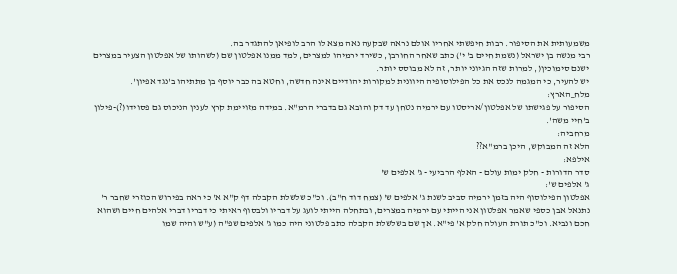משמעותית את הסיפור. רבות חיפשתי אחריו אולם נראה שבקעה נאה מצא לו הרב לופיאן להתגדר בה.
רבי מנשה בן ישראל (נשמת חיים ב' י') כתב שאחר החורבן, כשירד ירמיהו למצרים, למד ממנו אפלטון שם (לשהותו של אפלטון הצעיר במצרים ישנם סימוכין(, למרות שזה הגיוני יותר, זה לא מבוסס יותר.
יש להעיר, כי המגמה לנכס את כל הפילוסופיה היוונית למקורות יהודיים אינה חדשה, וחטא בה כבר יוסף בן מתתיהו ב'נגד אפיון'.
מלח_הארץ:
הסיפור על פגישתו של אפלטון/אריסטו עם ירמיה נטחן עד דק והובא גם בדברי הרמ"א. במידה מזויימת קרץ לענין הניכוס גם פסוידו(?)-פילון ב'חיי משה'.
מרחביה:
הלא זה המבוקש, היכן ברמ"א??
אילפא:
סדר הדורות - חלק ימות עולם - האלף הרביעי - ג' אלפים ש'
ג' אלפים ש':
אפלטון הפילוסוף היה בזמן ירמיה סביב לשנת ג' אלפים ש' (צמח דוד ח"ב). וכ"כ שלשלת הקבלה דף ק"א א' כי ראה בפירוש הכוזרי שחבר ר' נתנאל אבן כספי שאמר אפלטון אני הייתי עם ירמיה במצרים, ובתחלה הייתי לועג על דבריו ולבסוף ראיתי כי דבריו דברי אלהים חיים ושהוא חכם ונביא. וכ"כ תורת העולה חלק א' פי"א. אך שם בשלשלת הקבלה כתב פלטוני היה כמו ג' אלפים שפ"ה (ע"ש והיה שמו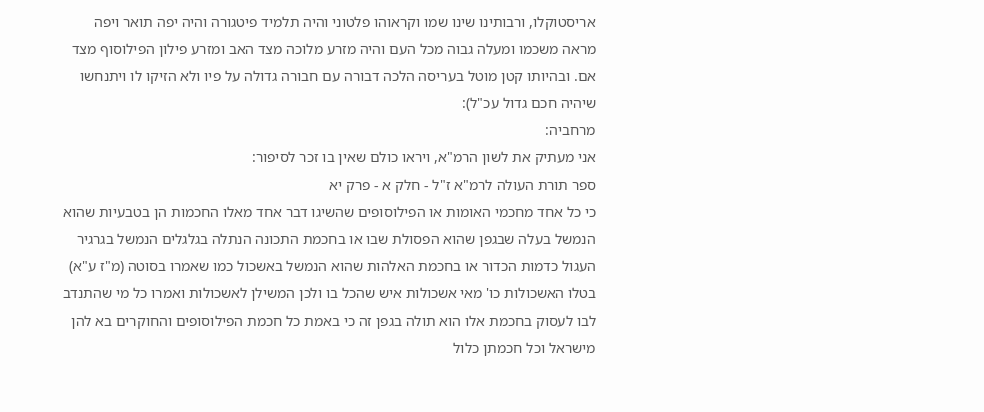אריסטוקלו, ורבותינו שינו שמו וקראוהו פלטוני והיה תלמיד פיטגורה והיה יפה תואר ויפה מראה משכמו ומעלה גבוה מכל העם והיה מזרע מלוכה מצד האב ומזרע פילון הפילוסוף מצד אם. ובהיותו קטן מוטל בעריסה הלכה דבורה עם חבורה גדולה על פיו ולא הזיקו לו ויתנחשו שיהיה חכם גדול עכ"ל):
מרחביה:
אני מעתיק את לשון הרמ"א, ויראו כולם שאין בו זכר לסיפור:
ספר תורת העולה לרמ"א ז"ל - חלק א - פרק יא
כי כל אחד מחכמי האומות או הפילוסופים שהשיגו דבר אחד מאלו החכמות הן בטבעיות שהוא הנמשל בעלה שבגפן שהוא הפסולת שבו או בחכמת התכונה הנתלה בגלגלים הנמשל בגרגיר העגול כדמות הכדור או בחכמת האלהות שהוא הנמשל באשכול כמו שאמרו בסוטה (מ"ז ע"א) בטלו האשכולות כו' מאי אשכולות איש שהכל בו ולכן המשילן לאשכולות ואמרו כל מי שהתנדב לבו לעסוק בחכמת אלו הוא תולה בגפן זה כי באמת כל חכמת הפילוסופים והחוקרים בא להן מישראל וכל חכמתן כלול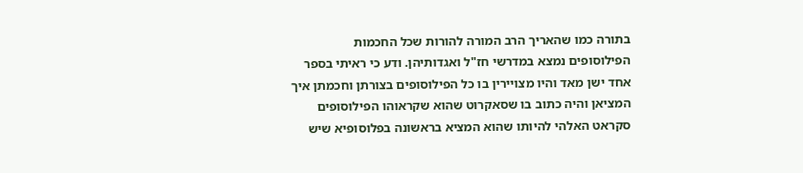בתורה כמו שהאריך הרב המורה להורות שכל החכמות הפילוסופים נמצא במדרשי חז"ל ואגדותיהן. ודע כי ראיתי בספר אחד ישן מאד והיו מצויירין בו כל הפילוסופים בצורתן וחכמתן איך המציאן והיה כתוב בו שסאקרוט שהוא שקראוהו הפילוסופים סקראט האלהי להיותו שהוא המציא בראשונה בפלוסופיא שיש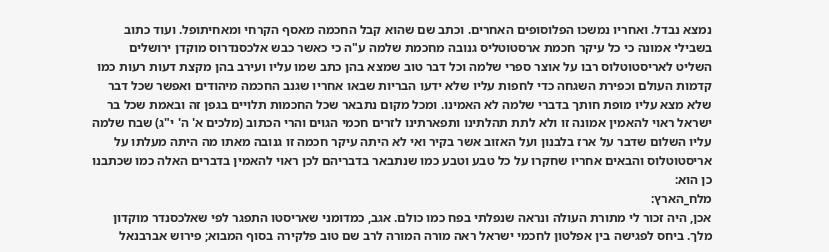נמצא נבדל. ואחריו נמשכו הפלוסופים האחרים. וכתב שם שהוא קבל החכמה מאסף הקרחי ומאחיתופל. ועוד כתוב בשבילי אמונה כי כל עיקר חכמת ארסטוטליס גנובה מחכמת שלמה ע"ה כי כאשר כבש אלכסנדרוס מוקדן ירושלים השליט לאריסטוטלוס רבו על אוצר ספרי שלמה וכל דבר טוב שמצא בהן כתב שמו עליו ועירב בהן מקצת דעות רעות כמו קדמות העולם וכפירת השגחה כדי לחפות עליו שלא ידעו הבריות שבאו אחריו שגנב החכמה מיהודים ואפשר שכל דבר שלא מצא עליו מופת חותך בדברי שלמה לא האמינו. ומכל מקום נתבאר שכל החכמות תלויים בגפן זה ובאמת שכל בר ישראל ראוי להאמין אמונה זו ולא לתת תהלתינו ותפארתינו לזרים חכמי הגוים והרי הכתוב (מלכים א' ה' י"ג) שבח שלמה עליו השלום שדבר על ארז בלבנון ועל האזוב אשר בקיר ואי לא היתה עיקר חכמה זו גנובה מאתו מה היתה מעלתו על אריסטוטלוס והבאים אחריו שחקרו על כל טבע וטבע כמו שנתבאר בדבריהם לכן ראוי להאמין בדברים האלה כמו שכתבנו כן הוא:
מלח_הארץ:
אכן, היה זכור לי מתורת העולה ונראה שנפלתי בפח כמו כולם. אגב, כמדומני שאריסטו התפגר לפי שאלכסנדר מוקדון מלך. ביחס לפגישה בין אפלטון לחכמי ישראל ראה מורה המורה לרב שם טוב פלקירה בסוף המבוא; פירוש אברבנאל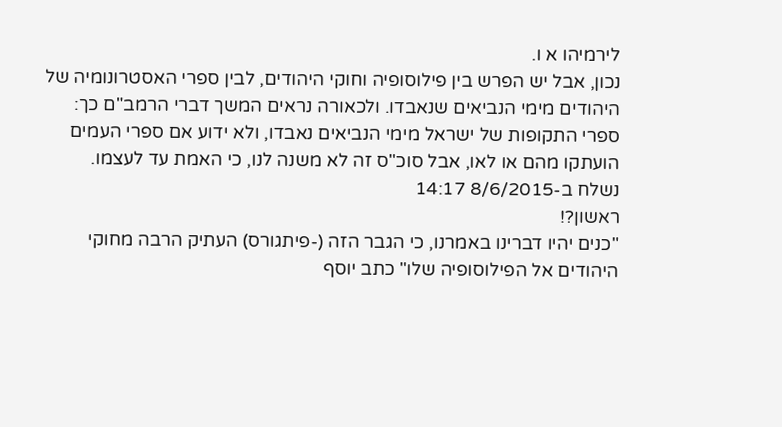לירמיהו א ו.
נכון, אבל יש הפרש בין פילוסופיה וחוקי היהודים, לבין ספרי האסטרונומיה של היהודים מימי הנביאים שנאבדו. ולכאורה נראים המשך דברי הרמב"ם כך: ספרי התקופות של ישראל מימי הנביאים נאבדו, ולא ידוע אם ספרי העמים הועתקו מהם או לאו, אבל סוכ"ס זה לא משנה לנו, כי האמת עד לעצמו.
נשלח ב-8/6/2015 14:17
ראשון?!
"כנים יהיו דברינו באמרנו, כי הגבר הזה (-פיתגורס) העתיק הרבה מחוקי היהודים אל הפילוסופיה שלו" כתב יוסף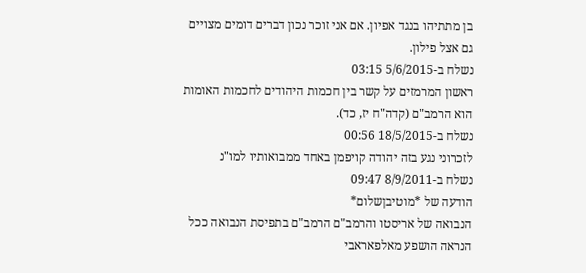בן מתתיהו בנגד אפיון. אם אני זוכר נכון דברים דומים מצויים גם אצל פילון.
נשלח ב-5/6/2015 03:15
ראשון המרמזים על קשר בין חכמות היהודים לחכמות האומות הוא הרמב"ם (קדה"ח יז, כד).
נשלח ב-18/5/2015 00:56
לזכרוני נגע בזה יהודה קויפמן באחד ממבואותיו למו"נ
נשלח ב-8/9/2011 09:47
הודעה של *מוטיבןשלום*
הנבואה של אריסטו והרמב"ם הרמב"ם בתפיסת הנבואה ככל הנראה הושפע מאלפאראבי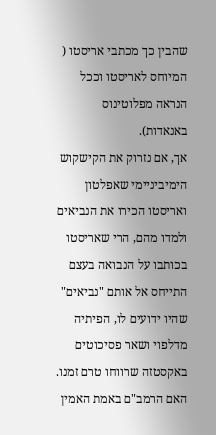שהבין כך מכתבי אריסטו ( המיוחס לאריסטו וככל הנראה מפלוטינוס באנאדות).
אך, אם נזרוק את הקישקוש הימיביניימי שאפלטון ואריסטו הכירו את הנביאים ולמדו מהם, הרי שאריסטו בכותבו על הנבואה בעצם התייחס אל אותם "נביאים" שהיו ידועים לו, הפיתיה מדלפוי ושאר פסיכוטים באקסטזה שרווחו טרם זמנו.
האם הרמב"ם באמת האמין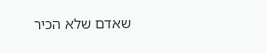שאדם שלא הכיר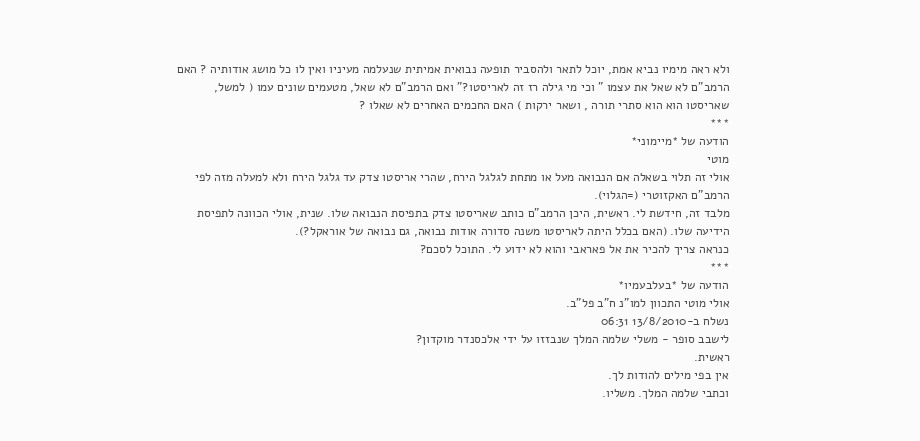ולא ראה מימיו נביא אמת, יוכל לתאר ולהסביר תופעה נבואית אמיתית שנעלמה מעיניו ואין לו כל מושג אודותיה ? האם הרמב"ם לא שאל את עצמו " וכי מי גילה רז זה לאריסטו?" ואם הרמב"ם לא שאל, מטעמים שונים עמו ( למשל, שאריסטו הוא הוא סתרי תורה , ושאר ירקות ) האם החכמים האחרים לא שאלו ?
***
הודעה של *מיימוני*
מוטי
אולי זה תלוי בשאלה אם הנבואה מעל או מתחת לגלגל הירח, שהרי אריסטו צדק עד גלגל הירח ולא למעלה מזה לפי הרמב"ם האקזוטרי (=הגלוי).
מלבד זה, חידשת לי. ראשית, היכן הרמב"ם כותב שאריסטו צדק בתפיסת הנבואה שלו. שנית, אולי הכוונה לתפיסת הידיעה שלו. (האם בכלל היתה לאריסטו משנה סדורה אודות נבואה, גם נבואה של אוראקל?).
כנראה צריך להכיר את אל פאראבי והוא לא ידוע לי. התוכל לסכם?
***
הודעה של *בעלבעמיו*
אולי מוטי התכוון למו"נ ח"ב פל"ב.
נשלח ב-13/8/2010 06:31
לישבב סופר - משלי שלמה המלך שנבזזו על ידי אלכסנדר מוקדון?
ראשית.
אין בפי מילים להודות לך.
וכתבי שלמה המלך. משליו.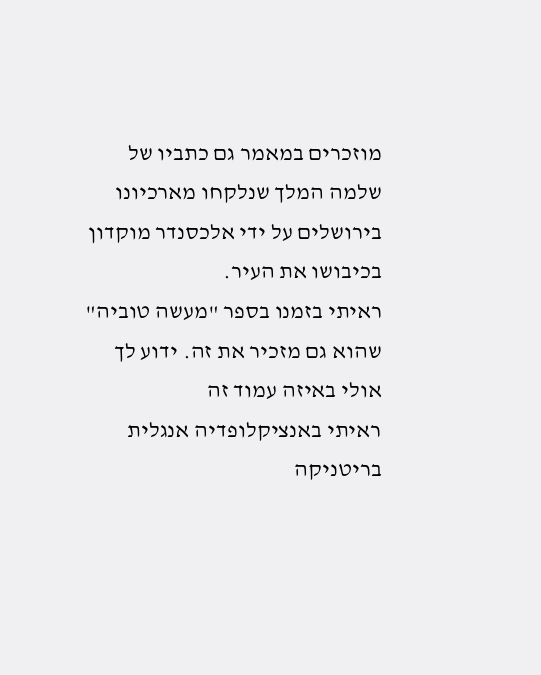מוזכרים במאמר גם כתביו של שלמה המלך שנלקחו מארכיונו בירושלים על ידי אלכסנדר מוקדון בכיבושו את העיר.
ראיתי בזמנו בספר "מעשה טוביה" שהוא גם מזכיר את זה. ידוע לך אולי באיזה עמוד זה
ראיתי באנציקלופדיה אנגלית בריטניקה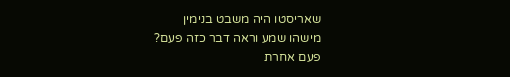שאריסטו היה משבט בנימין
מישהו שמע וראה דבר כזה פעם?
פעם אחרת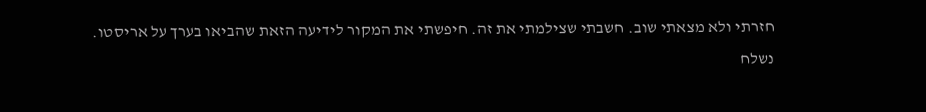חזרתי ולא מצאתי שוב. חשבתי שצילמתי את זה. חיפשתי את המקור לידיעה הזאת שהביאו בערך על אריסטו.
נשלח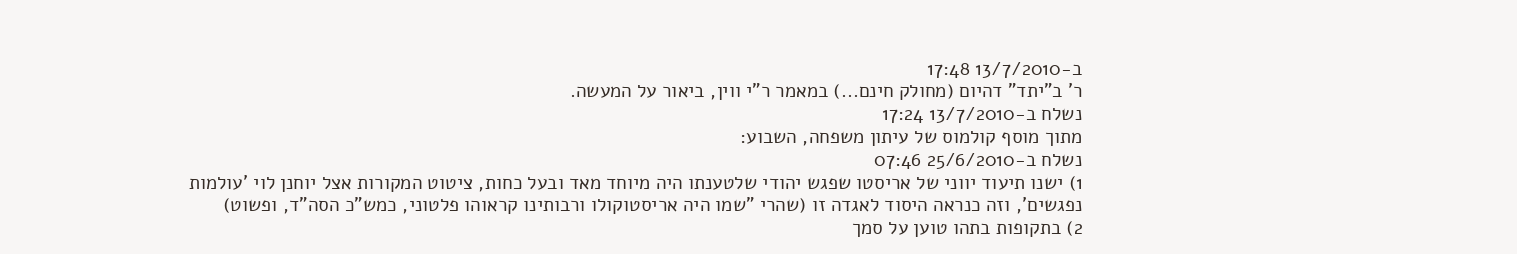ב-13/7/2010 17:48
ר' ב"יתד" דהיום (מחולק חינם...) במאמר ר"י ווין, ביאור על המעשה.
נשלח ב-13/7/2010 17:24
מתוך מוסף קולמוס של עיתון משפחה, השבוע:
נשלח ב-25/6/2010 07:46
1) ישנו תיעוד יווני של אריסטו שפגש יהודי שלטענתו היה מיוחד מאד ובעל כחות, ציטוט המקורות אצל יוחנן לוי 'עולמות נפגשים', וזה כנראה היסוד לאגדה זו (שהרי "שמו היה אריסטוקולו ורבותינו קראוהו פלטוני, כמש"כ הסה"ד, ופשוט)
2) בתקופות בתהו טוען על סמך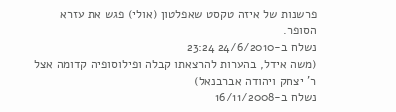פרשנות של איזה טקסט שאפלטון (אולי) פגש את עזרא הסופר.
נשלח ב-24/6/2010 23:24
(משה אידל, בהערות להרצאתו קבלה ופילוסופיה קדומה אצל ר' יצחק ויהודה אברבנאל)
נשלח ב-16/11/2008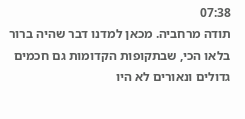07:38
תודה מרחביה. מכאן למדנו דבר שהיה ברור בלאו הכי, שבתקופות הקדומות גם חכמים גדולים ונאורים לא היו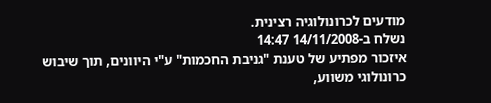מודעים לכרונולוגיה רצינית.
נשלח ב-14/11/2008 14:47
איזכור מפתיע של טענת "גניבת החכמות" ע"י היוונים, תוך שיבוש כרונולוגי משווע,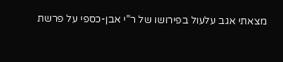מצאתי אגב עלעול בפירושו של ר"י אבן-כספי על פרשת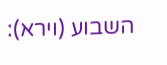השבוע (וירא):